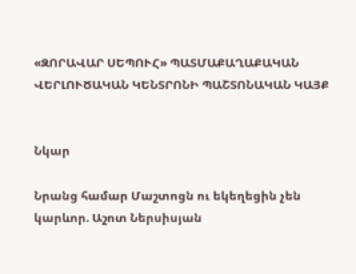«ԶՈՐԱՎԱՐ ՍԵՊՈՒՀ» ՊԱՏՄԱՔԱՂԱՔԱԿԱՆ ՎԵՐԼՈՒԾԱԿԱՆ ԿԵՆՏՐՈՆԻ ՊԱՇՏՈՆԱԿԱՆ ԿԱՅՔ


Նկար

Նրանց համար Մաշտոցն ու եկեղեցին չեն կարևոր. Աշոտ Ներսիսյան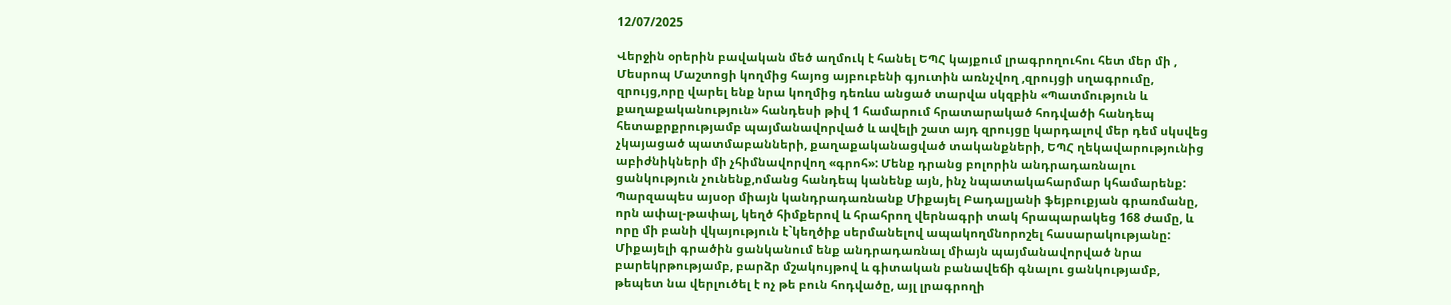12/07/2025

Վերջին օրերին բավական մեծ աղմուկ է հանել ԵՊՀ կայքում լրագրողուհու հետ մեր մի , Մեսրոպ Մաշտոցի կողմից հայոց այբուբենի գյուտին առնչվող ,զրույցի սղագրումը, զրույց,որը վարել ենք նրա կողմից դեռևս անցած տարվա սկզբին «Պատմություն և քաղաքականություն» հանդեսի թիվ 1 համարում հրատարակած հոդվածի հանդեպ հետաքրքրությամբ պայմանավորված և ավելի շատ այդ զրույցը կարդալով մեր դեմ սկսվեց չկայացած պատմաբանների, քաղաքականացված տականքների, ԵՊՀ ղեկավարությունից աբիժնիկների մի չհիմնավորվող «գրոհ»: Մենք դրանց բոլորին անդրադառնալու ցանկություն չունենք,ոմանց հանդեպ կանենք այն, ինչ նպատակահարմար կհամարենք: Պարզապես այսօր միայն կանդրադառնանք Միքայել Բադալյանի ֆեյբուքյան գրառմանը, որն ափալ-թափալ, կեղծ հիմքերով և հրահրող վերնագրի տակ հրապարակեց 168 ժամը, և որը մի բանի վկայություն է`կեղծիք սերմանելով ապակողմնորոշել հասարակությանը: Միքայելի գրածին ցանկանում ենք անդրադառնալ միայն պայմանավորված նրա բարեկրթությամբ, բարձր մշակույթով և գիտական բանավեճի գնալու ցանկությամբ, թեպետ նա վերլուծել է ոչ թե բուն հոդվածը, այլ լրագրողի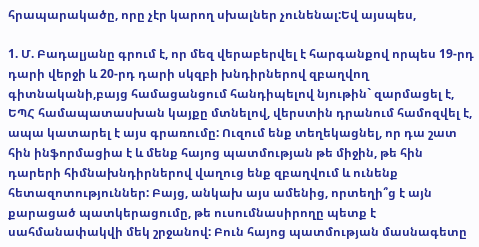հրապարակածը, որը չէր կարող սխալներ չունենալ:Եվ այսպես,

1. Մ. Բադալյանը գրում է, որ մեզ վերաբերվել է հարգանքով որպես 19-րդ դարի վերջի և 20-րդ դարի սկզբի խնդիրներով զբաղվող գիտնականի,բայց համացանցում հանդիպելով նյութին` զարմացել է, ԵՊՀ համապատասխան կայքը մտնելով, վերստին դրանում համոզվել է, ապա կատարել է այս գրառումը: Ուզում ենք տեղեկացնել, որ դա շատ հին ինֆորմացիա է և մենք հայոց պատմության թե միջին, թե հին դարերի հիմնախնդիրներով վաղուց ենք զբաղվում և ունենք հետազոտություններ: Բայց, անկախ այս ամենից, որտեղի՞ց է այն քարացած պատկերացումը, թե ուսումնասիրողը պետք է սահմանափակվի մեկ շրջանով: Բուն հայոց պատմության մասնագետը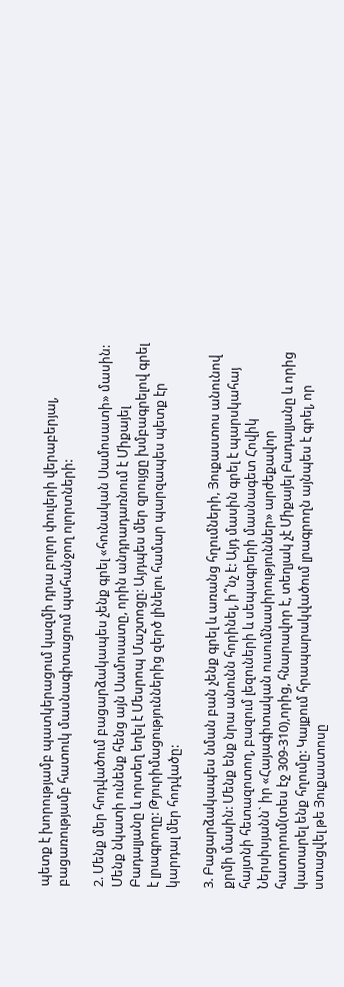պետք է խորությամբ պատկերացում կազմի դրա բոլոր փուլերի վերաբերյալ, բացառությամբ հատուկ մասնագիտացում պահանջող ոլորտների:

2. Մենք մեր հոդվածում բացարձակապես չենք գրել «հունական Սամոսատի» մասին: Մենք նկատի ունենք հենց այն Սամոսատը, որին անդրադառնում է Միքայել Բադալյանը և որտեղ եղել է Մեսրոպ Մաշտոցը: Այդպես մեր զրույցը խմբագրելով գրել է լրագրողը: Թյուրիմացություններից զերծ լինելու համար պարզապես պետք էր կարդալ մեր հոդվածը:

3. Բացարձակապես նման բան չենք գրել և առանց հղումների, Յուքաստոս անունով քրմի մասին: Մենք ենք նրա անունն հորինել, ի՞նչ է: Այդ մասին գրել է պարսկահայ հայտնի հետազոտող, բազում լեզուների և սեպագրերի մասնագետ Հովիկ Ներսիսյանն` իր «Հայագիտական ուսումնասիրություններ» արժեքավոր հատորում(տես էջ 309-310),որից, հնարավոր է, տեղյակ չէ Միքայել Բադալյանը և որից կատարել ենք հղումը: Կայքում հրապարակվածում լրագրողն այնպես է գրել, որ ստացվել թե Յուքաստոսը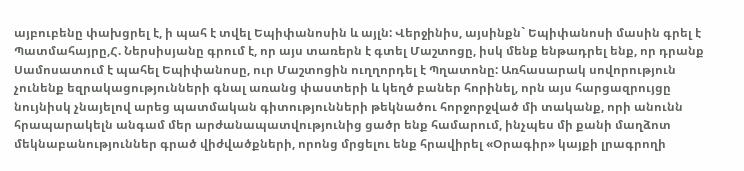այբուբենը փախցրել է, ի պահ է տվել Եպիփանոսին և այլն: Վերջինիս, այսինքն` Եպիփանոսի մասին գրել է Պատմահայրը,Հ. Ներսիսյանը գրում է, որ այս տառերն է գտել Մաշտոցը, իսկ մենք ենթադրել ենք, որ դրանք Սամոսատում է պահել Եպիփանոսը, ուր Մաշտոցին ուղղորդել է Պղատոնը: Առհասարակ սովորություն չունենք եզրակացությունների գնալ առանց փաստերի և կեղծ բաներ հորինել, որն այս հարցազրույցը նույնիսկ չնայելով արեց պատմական գիտությունների թեկնածու հորջորջված մի տականք, որի անունն հրապարակելն անգամ մեր արժանապատվությունից ցածր ենք համարում, ինչպես մի քանի մաղձոտ մեկնաբանություններ գրած վիժվածքների, որոնց մրցելու ենք հրավիրել «Օրագիր» կայքի լրագրողի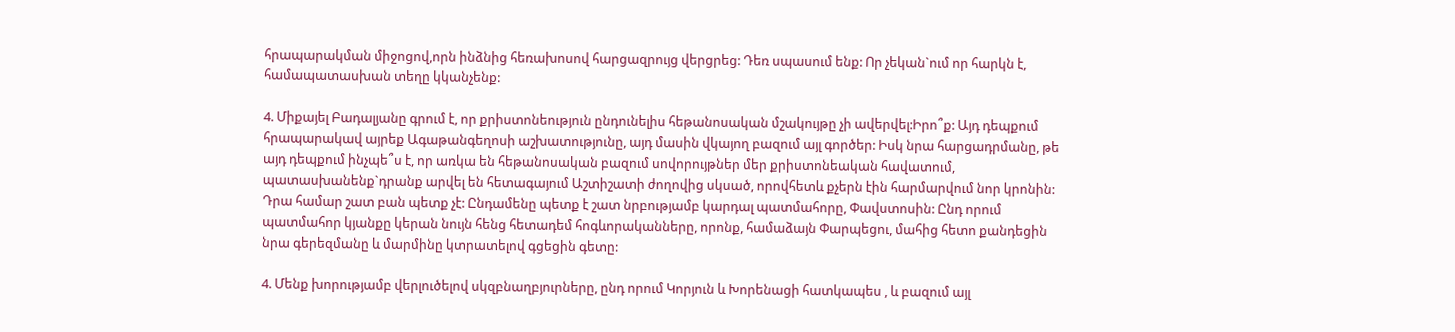հրապարակման միջոցով,որն ինձնից հեռախոսով հարցազրույց վերցրեց: Դեռ սպասում ենք: Որ չեկան`ում որ հարկն է, համապատասխան տեղը կկանչենք:

4. Միքայել Բադալյանը գրում է, որ քրիստոնեություն ընդունելիս հեթանոսական մշակույթը չի ավերվել:Իրո՞ք: Այդ դեպքում հրապարակավ այրեք Ագաթանգեղոսի աշխատությունը, այդ մասին վկայող բազում այլ գործեր: Իսկ նրա հարցադրմանը, թե այդ դեպքում ինչպե՞ս է, որ առկա են հեթանոսական բազում սովորույթներ մեր քրիստոնեական հավատում, պատասխանենք`դրանք արվել են հետագայում Աշտիշատի ժողովից սկսած, որովհետև քչերն էին հարմարվում նոր կրոնին: Դրա համար շատ բան պետք չէ: Ընդամենը պետք է շատ նրբությամբ կարդալ պատմահորը, Փավստոսին: Ընդ որում պատմահոր կյանքը կերան նույն հենց հետադեմ հոգևորականները, որոնք, համաձայն Փարպեցու, մահից հետո քանդեցին նրա գերեզմանը և մարմինը կտրատելով գցեցին գետը:

4. Մենք խորությամբ վերլուծելով սկզբնաղբյուրները, ընդ որում Կորյուն և Խորենացի հատկապես , և բազում այլ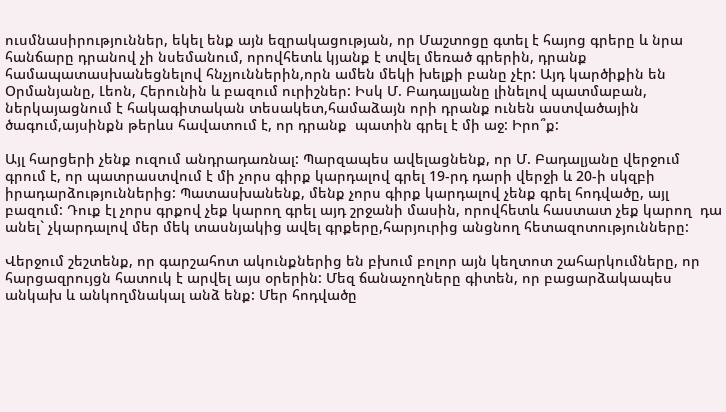ուսմնասիրություններ, եկել ենք այն եզրակացության, որ Մաշտոցը գտել է հայոց գրերը և նրա հանճարը դրանով չի նսեմանում, որովհետև կյանք է տվել մեռած գրերին, դրանք համապատասխանեցնելով հնչյուններին,որն ամեն մեկի խելքի բանը չէր: Այդ կարծիքին են Օրմանյանը, Լեոն, Հերունին և բազում ուրիշներ: Իսկ Մ. Բադալյանը լինելով պատմաբան, ներկայացնում է հակագիտական տեսակետ,համաձայն որի դրանք ունեն աստվածային ծագում,այսինքն թերևս հավատում է, որ դրանք  պատին գրել է մի աջ: Իրո՞ք:

Այլ հարցերի չենք ուզում անդրադառնալ: Պարզապես ավելացնենք, որ Մ. Բադալյանը վերջում գրում է, որ պատրաստվում է մի չորս գիրք կարդալով գրել 19-րդ դարի վերջի և 20-ի սկզբի իրադարձություններից: Պատասխանենք, մենք չորս գիրք կարդալով չենք գրել հոդվածը, այլ բազում: Դուք էլ չորս գրքով չեք կարող գրել այդ շրջանի մասին, որովհետև հաստատ չեք կարող  դա անել` չկարդալով մեր մեկ տասնյակից ավել գրքերը,հարյուրից անցնող հետազոտությունները:

Վերջում շեշտենք, որ գարշահոտ ակունքներից են բխում բոլոր այն կեղտոտ շահարկումները, որ հարցազրույցն հատուկ է արվել այս օրերին: Մեզ ճանաչողները գիտեն, որ բացարձակապես անկախ և անկողմնակալ անձ ենք: Մեր հոդվածը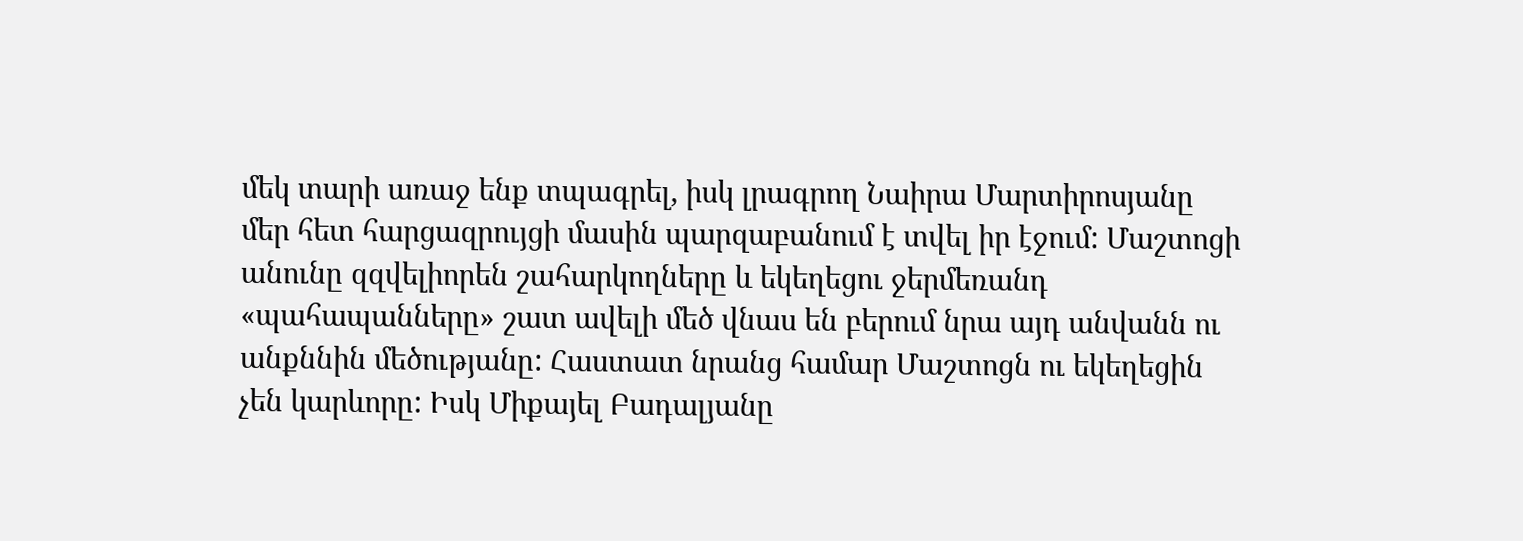մեկ տարի առաջ ենք տպագրել, իսկ լրագրող Նաիրա Մարտիրոսյանը մեր հետ հարցազրույցի մասին պարզաբանում է տվել իր էջում: Մաշտոցի անունը զզվելիորեն շահարկողները և եկեղեցու ջերմեռանդ «պահապանները» շատ ավելի մեծ վնաս են բերում նրա այդ անվանն ու անքննին մեծությանը: Հաստատ նրանց համար Մաշտոցն ու եկեղեցին չեն կարևորը: Իսկ Միքայել Բադալյանը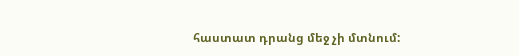հաստատ դրանց մեջ չի մտնում: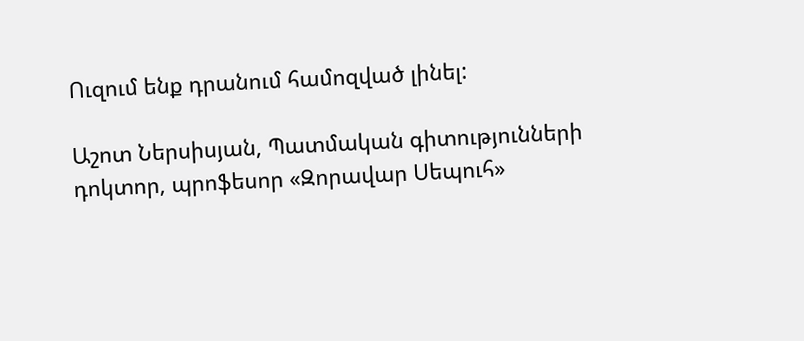Ուզում ենք դրանում համոզված լինել:

Աշոտ Ներսիսյան, Պատմական գիտությունների դոկտոր, պրոֆեսոր «Զորավար Սեպուհ»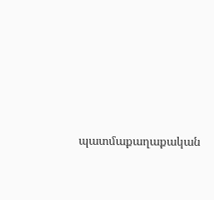պատմաքաղաքական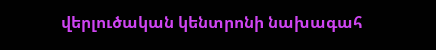վերլուծական կենտրոնի նախագահ